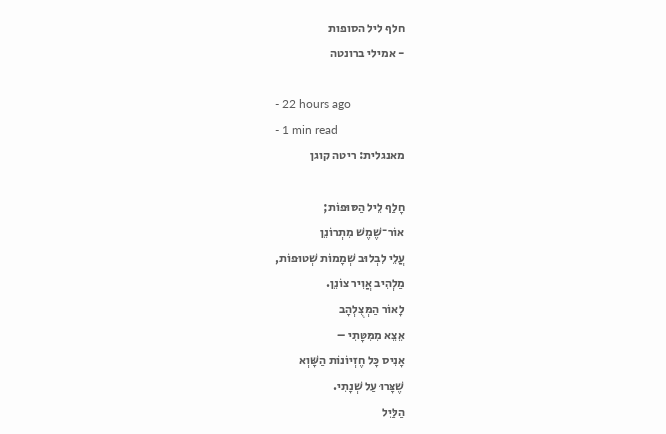חלף ליל הסופות
- אמילי ברונטה

- 22 hours ago
- 1 min read
מאנגלית: ריטה קוגן

חָלַף לֵיל הַסּוּפוֹת;
אוֹר־שֶׁמֶשׁ מִתְרוֹנֵן
עֲלֵי לִבְלוּב שְׁמָמוֹת שְׁטוּפוֹת,
מַלְהִיב אֲוִיר צוֹנֵן.
לָאוֹר הַמְּצֻלְהָב
אֵצֵא מִמִּטָּתִי –
אָנִיס כָּל חֶזְיוֹנוֹת הַשָּׁוְא
שֶׁצָּרוּ עַל שְׁנָתִי.
הַלַּיִל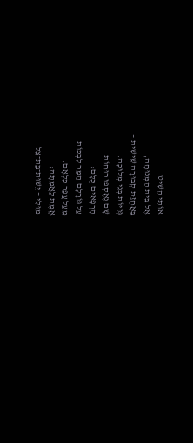אוֹתִי הֵשִׁיט
אֶל בֵּית הַמְּנוּחָה,
בַּאֲחֻזַּת קְבוּרָה שֵׁישִׁית –
גְּוִיּוֹת בְּנֵי מְלוּכָה.
שָׁם נֶאֶסְפוּ רוּחוֹת
הָרְפָאִים כֻּלָּם:
עַל גּוֹרָלָם הַמַּר לִבְכּוֹת
מֵעַל עֲפַר כִּלְאָם.
אֱמֶת לַאֲמִתָּהּ:
מוּלִי – יֵשׁוּת־בַּת־צֵל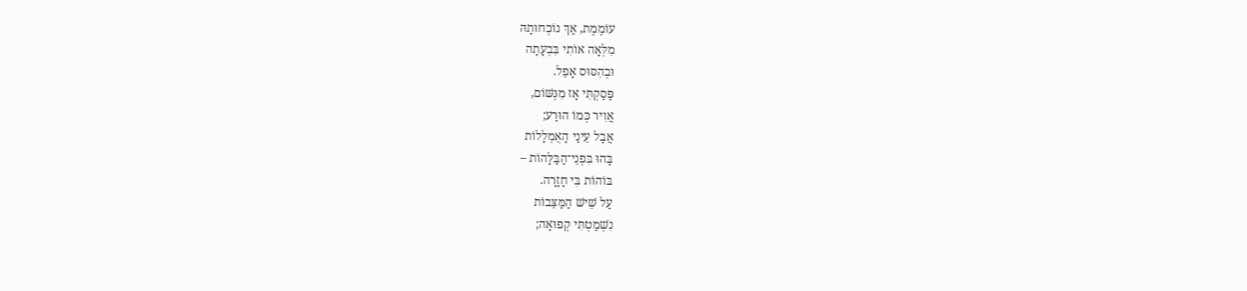עוֹמֶמֶת, אַךְ נוֹכְחוּתָהּ
מִלְּאָה אוֹתִי בִּבְעָתָה
וּבְהִסּוּס אָפֵל.
פָּסַקְתִּי אָז מִנְּשּׁוֹם,
אֲוִיר כְּמוֹ הוּרַע;
אֲבָל עֵינַי הָאֻמְלָלוֹת
בָּהוּ בִּפְנֵי־הַבַּלָּהוֹת –
בּוֹהוֹת בִּי חָזָרָה.
עַל שֵׁישׁ הַמַּצֵּבוֹת
נִשְׁמַטְתִּי קְפוּאָה;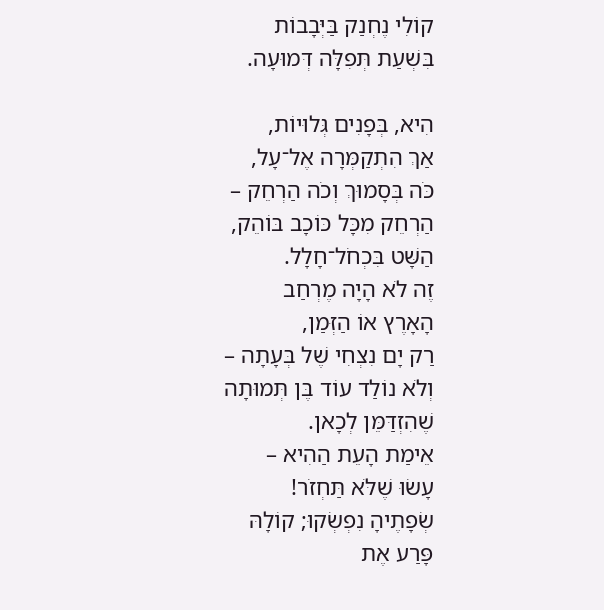קוֹלִי נֶחְנַק בַּיְּבָבוֹת
בִּשְׁעַת תְּפִלָּה דְּמוּעָה.

הִיא, בְּפָנִים גְּלוּיוֹת,
אַךְ הִתְקַמְּרָה אֶל־עָל,
כֹּה בְּסָמוּךְ וְכֹה הַרְחֵק –
הַרְחֵק מִכָּל כּוֹכָב בּוֹהֵק,
הַשָּׁט בִּכְחֹל־חָלָל.
זֶה לֹא הָיָה מֶרְחַב
הָאָרֶץ אוֹ הַזְּמַן,
רַק יָם נִצְחִי שֶׁל בְּעָתָה –
וְלֹא נוֹלַד עוֹד בֶּן תְּמוּתָה
שֶׁהִזְדַּמֵּן לְכָאן.
אֵימַת הָעֵת הַהִיא –
עָשׂוּ שֶׁלֹּא תַּחְזֹר!
שְׂפָתֶיהָ נִפְשְׂקוּ; קוֹלָהּ
פָּרַע אֶת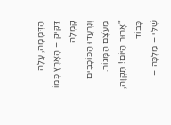הַדְּמָמָה, עָלָה
דַּקִּיק – הָאָרֶץ כְּמוֹ קָמְלָה
וְנִרְעֲדוּ הַכּוֹכָבִים מֵעֹצֶם הַמָּגוֹר.
"אָרוּר הַיּוֹם! תִּקְוָה, כָּבוֹד
שֶׁלִּי – מַלְכָּה –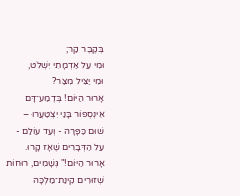בְּקֶבֶר קַר;
וּמִי עַל אַדְמָתִי יִשְׁלֹט,
וּמִי יַצִּיל מִצַּר?
אָרוּר הַיּוֹם! בְּדֶמַע־דָּם
אֵינְסְפוֹר בָּנַי יִצְטַעֲרוּ –
שׁוּם כַּפָּרָה - וְעַד עוֹלַם -
עַל הַדְּבָרִים שֶׁאָז קָרוּ.
אָרוּר הַיּוֹם!" גְּשָׁמִים, רוּחוֹת
שְׁזוּרִים קִינַת־מַלְכָּה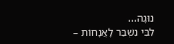נוּגָה...
לִבִּי נִשְׁבַּר לָאֲנָחוֹת –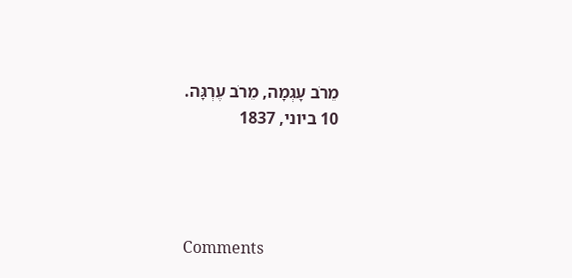מֵרֹב עָגְמָה, מֵרֹב עֶרְגָּה.
10 ביוני, 1837




Comments